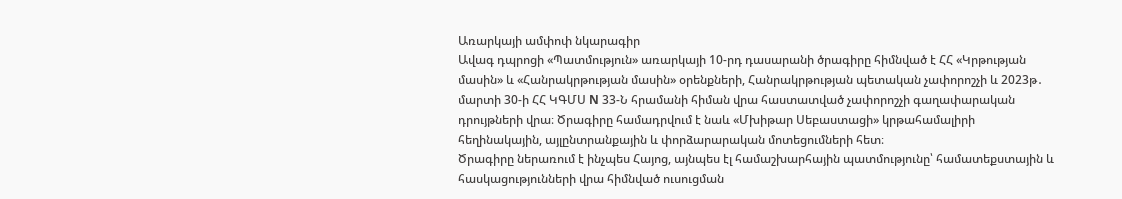Առարկայի ամփոփ նկարագիր
Ավագ դպրոցի «Պատմություն» առարկայի 10-րդ դասարանի ծրագիրը հիմնված է ՀՀ «Կրթության մասին» և «Հանրակրթության մասին» օրենքների, Հանրակրթության պետական չափորոշչի և 2023թ․ մարտի 30-ի ՀՀ ԿԳՄՍ N 33-Ն հրամանի հիման վրա հաստատված չափորոշչի գաղափարական դրույթների վրա։ Ծրագիրը համադրվում է նաև «Մխիթար Սեբաստացի» կրթահամալիրի հեղինակային, այլընտրանքային և փորձարարական մոտեցումների հետ։
Ծրագիրը ներառում է ինչպես Հայոց, այնպես էլ համաշխարհային պատմությունը՝ համատեքստային և հասկացությունների վրա հիմնված ուսուցման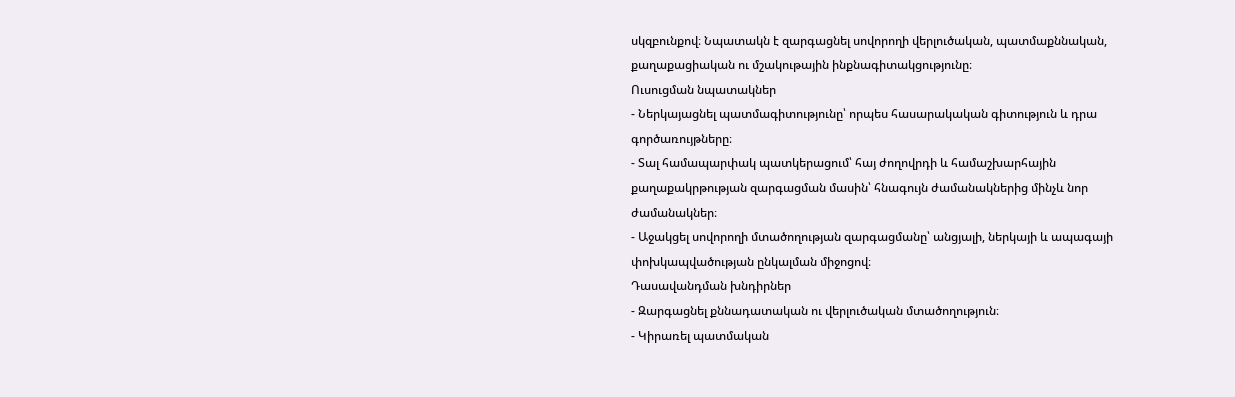սկզբունքով։ Նպատակն է զարգացնել սովորողի վերլուծական, պատմաքննական, քաղաքացիական ու մշակութային ինքնագիտակցությունը։
Ուսուցման նպատակներ
- Ներկայացնել պատմագիտությունը՝ որպես հասարակական գիտություն և դրա գործառույթները։
- Տալ համապարփակ պատկերացում՝ հայ ժողովրդի և համաշխարհային քաղաքակրթության զարգացման մասին՝ հնագույն ժամանակներից մինչև նոր ժամանակներ։
- Աջակցել սովորողի մտածողության զարգացմանը՝ անցյալի, ներկայի և ապագայի փոխկապվածության ընկալման միջոցով։
Դասավանդման խնդիրներ
- Զարգացնել քննադատական ու վերլուծական մտածողություն։
- Կիրառել պատմական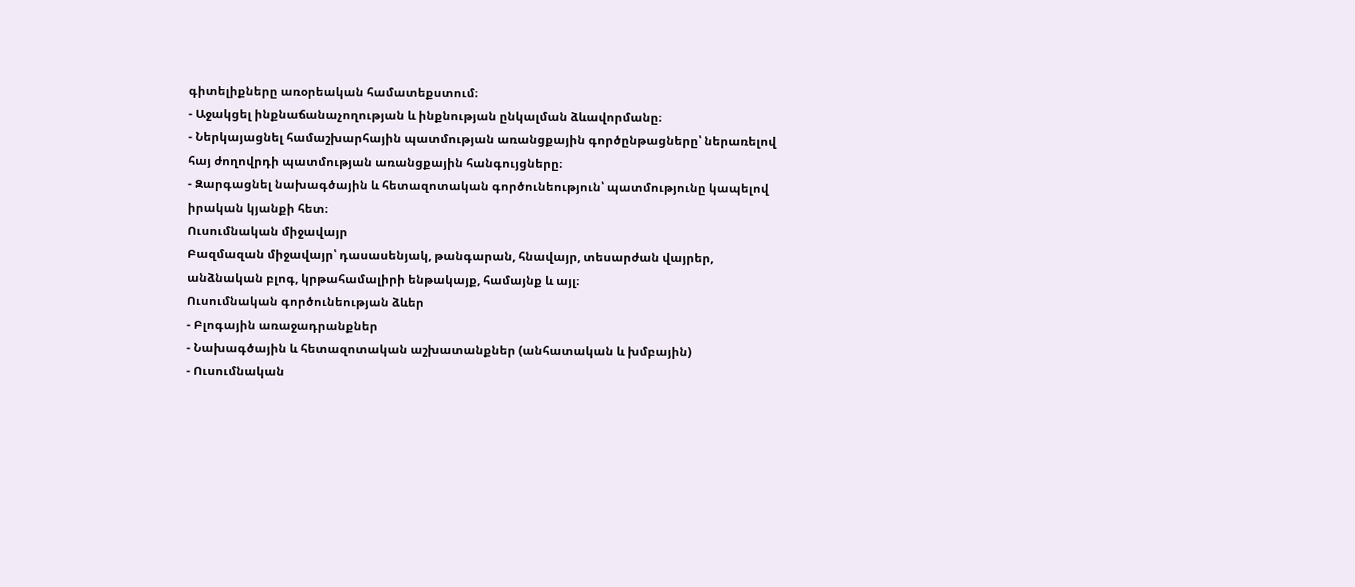գիտելիքները առօրեական համատեքստում։
- Աջակցել ինքնաճանաչողության և ինքնության ընկալման ձևավորմանը։
- Ներկայացնել համաշխարհային պատմության առանցքային գործընթացները՝ ներառելով հայ ժողովրդի պատմության առանցքային հանգույցները։
- Զարգացնել նախագծային և հետազոտական գործունեություն՝ պատմությունը կապելով իրական կյանքի հետ։
Ուսումնական միջավայր
Բազմազան միջավայր՝ դասասենյակ, թանգարան, հնավայր, տեսարժան վայրեր, անձնական բլոգ, կրթահամալիրի ենթակայք, համայնք և այլ։
Ուսումնական գործունեության ձևեր
- Բլոգային առաջադրանքներ
- Նախագծային և հետազոտական աշխատանքներ (անհատական և խմբային)
- Ուսումնական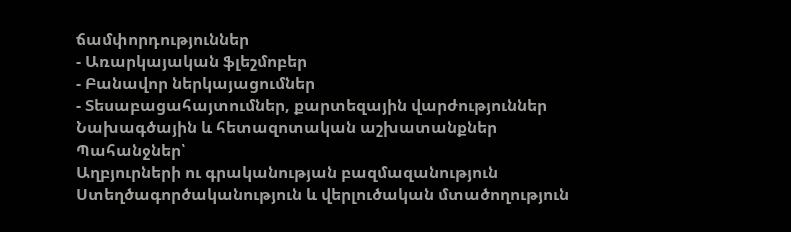ճամփորդություններ
- Առարկայական ֆլեշմոբեր
- Բանավոր ներկայացումներ
- Տեսաբացահայտումներ, քարտեզային վարժություններ
Նախագծային և հետազոտական աշխատանքներ
Պահանջներ՝
Աղբյուրների ու գրականության բազմազանություն
Ստեղծագործականություն և վերլուծական մտածողություն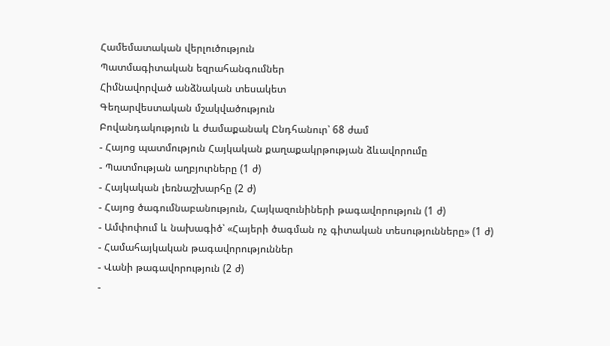Համեմատական վերլուծություն
Պատմագիտական եզրահանգումներ
Հիմնավորված անձնական տեսակետ
Գեղարվեստական մշակվածություն
Բովանդակություն և ժամաքանակ Ընդհանուր՝ 68 ժամ
- Հայոց պատմություն Հայկական քաղաքակրթության ձևավորումը
- Պատմության աղբյուրները (1 ժ)
- Հայկական լեռնաշխարհը (2 ժ)
- Հայոց ծագումնաբանություն, Հայկազունիների թագավորություն (1 ժ)
- Ամփոփում և նախագիծ՝ «Հայերի ծագման ոչ գիտական տեսությունները» (1 ժ)
- Համահայկական թագավորություններ
- Վանի թագավորություն (2 ժ)
-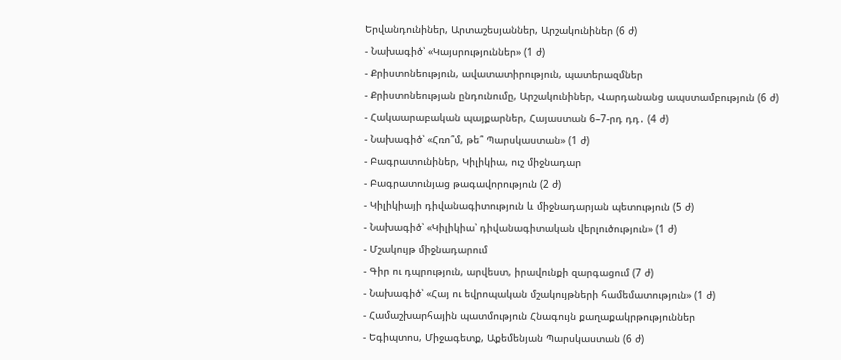Երվանդունիներ, Արտաշեսյաններ, Արշակունիներ (6 ժ)
- Նախագիծ՝ «Կայսրություններ» (1 ժ)
- Քրիստոնեություն, ավատատիրություն, պատերազմներ
- Քրիստոնեության ընդունումը, Արշակունիներ, Վարդանանց ապստամբություն (6 ժ)
- Հակաարաբական պայքարներ, Հայաստան 6–7-րդ դդ․ (4 ժ)
- Նախագիծ՝ «Հռո՞մ, թե՞ Պարսկաստան» (1 ժ)
- Բագրատունիներ, Կիլիկիա, ուշ միջնադար
- Բագրատունյաց թագավորություն (2 ժ)
- Կիլիկիայի դիվանագիտություն և միջնադարյան պետություն (5 ժ)
- Նախագիծ՝ «Կիլիկիա՝ դիվանագիտական վերլուծություն» (1 ժ)
- Մշակույթ միջնադարում
- Գիր ու դպրություն, արվեստ, իրավունքի զարգացում (7 ժ)
- Նախագիծ՝ «Հայ ու եվրոպական մշակույթների համեմատություն» (1 ժ)
- Համաշխարհային պատմություն Հնագույն քաղաքակրթություններ
- Եգիպտոս, Միջագետք, Աքեմենյան Պարսկաստան (6 ժ)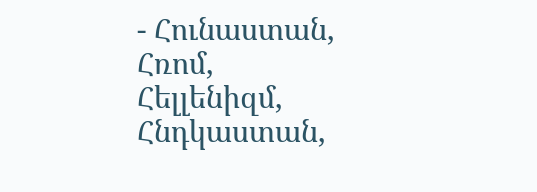- Հունաստան, Հռոմ, Հելլենիզմ, Հնդկաստան,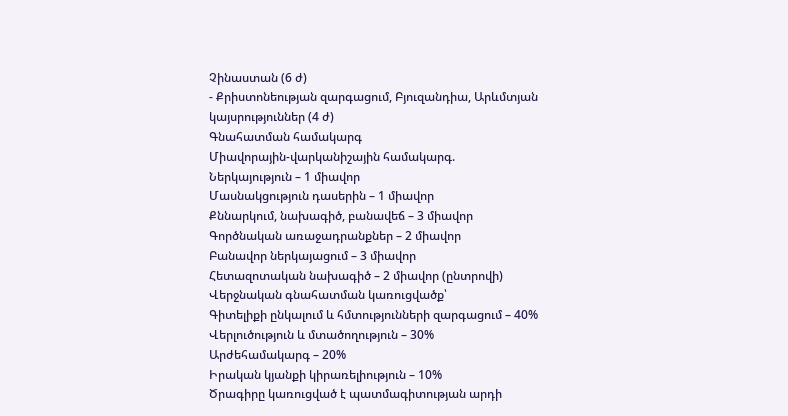Չինաստան (6 ժ)
- Քրիստոնեության զարգացում, Բյուզանդիա, Արևմտյան կայսրություններ (4 ժ)
Գնահատման համակարգ
Միավորային-վարկանիշային համակարգ.
Ներկայություն – 1 միավոր
Մասնակցություն դասերին – 1 միավոր
Քննարկում, նախագիծ, բանավեճ – 3 միավոր
Գործնական առաջադրանքներ – 2 միավոր
Բանավոր ներկայացում – 3 միավոր
Հետազոտական նախագիծ – 2 միավոր (ընտրովի)
Վերջնական գնահատման կառուցվածք՝
Գիտելիքի ընկալում և հմտությունների զարգացում – 40%
Վերլուծություն և մտածողություն – 30%
Արժեհամակարգ – 20%
Իրական կյանքի կիրառելիություն – 10%
Ծրագիրը կառուցված է պատմագիտության արդի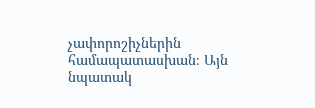չափորոշիչներին համապատասխան։ Այն նպատակ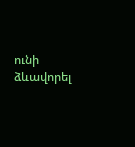ունի ձևավորել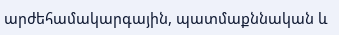արժեհամակարգային, պատմաքննական և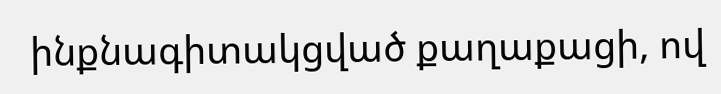ինքնագիտակցված քաղաքացի, ով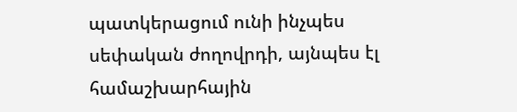պատկերացում ունի ինչպես սեփական ժողովրդի, այնպես էլ համաշխարհային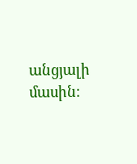անցյալի մասին։